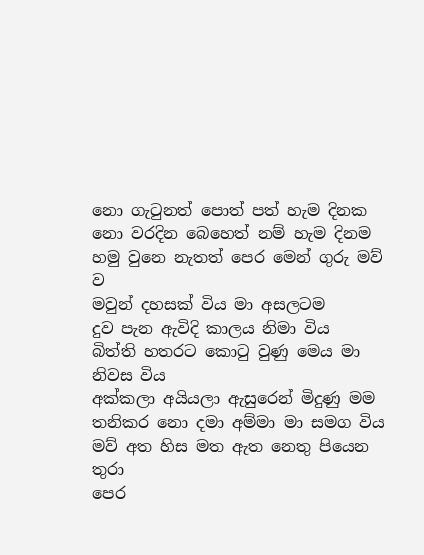නො ගැටුනත් පොත් පත් හැම දිනක
නො වරදින බෙහෙත් නම් හැම දිනම
හමු වුනෙ නැතත් පෙර මෙන් ගුරු මව් ව
මවුන් දහසක් විය මා අසලටම
දුව පැන ඇවිදි කාලය නිමා විය
බිත්ති හතරට කොටු වුණු මෙය මා නිවස විය
අක්කලා අයියලා ඇසුරෙන් මිදුණු මම
තනිකර නො දමා අම්මා මා සමග විය
මව් අත හිස මත ඇත නෙතු පියෙන තුරා
පෙර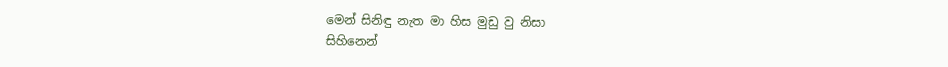මෙන් සිනිඳු නැත මා හිස මුඩු වු නිසා
සිහිනෙන්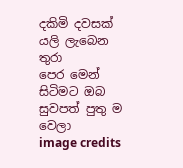දකිමි දවසක් යලි ලැබෙන තුරා
පෙර මෙන් සිටිමට ඔබ සුවපත් පුතු ම වෙලා
image credits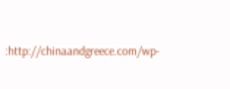:http://chinaandgreece.com/wp-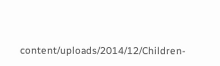content/uploads/2014/12/Children-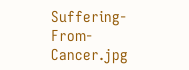Suffering-From-Cancer.jpg